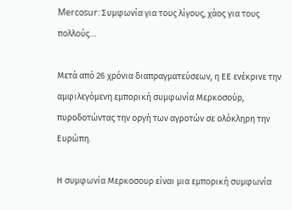Mercosur: Συμφωνία για τους λίγους, χάος για τους πολλούς…

Μετά από 26 χρόνια διαπραγματεύσεων, η ΕΕ ενέκρινε την αμφιλεγόμενη εμπορική συμφωνία Μερκοσούρ, πυροδοτώντας την οργή των αγροτών σε ολόκληρη την Ευρώπη.

Η συμφωνία Μερκοσουρ είναι μια εμπορική συμφωνία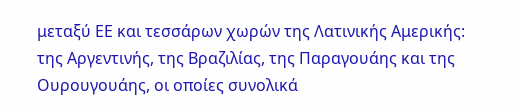μεταξύ ΕΕ και τεσσάρων χωρών της Λατινικής Αμερικής: της Αργεντινής, της Βραζιλίας, της Παραγουάης και της Ουρουγουάης, οι οποίες συνολικά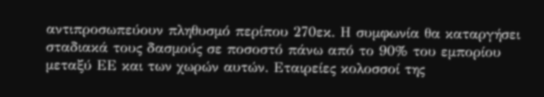αντιπροσωπεύουν πληθυσμό περίπου 270εκ. Η συμφωνία θα καταργήσει σταδιακά τους δασμούς σε ποσοστό πάνω από το 90% του εμπορίου μεταξύ ΕΕ και των χωρών αυτών. Εταιρείες κολοσσοί της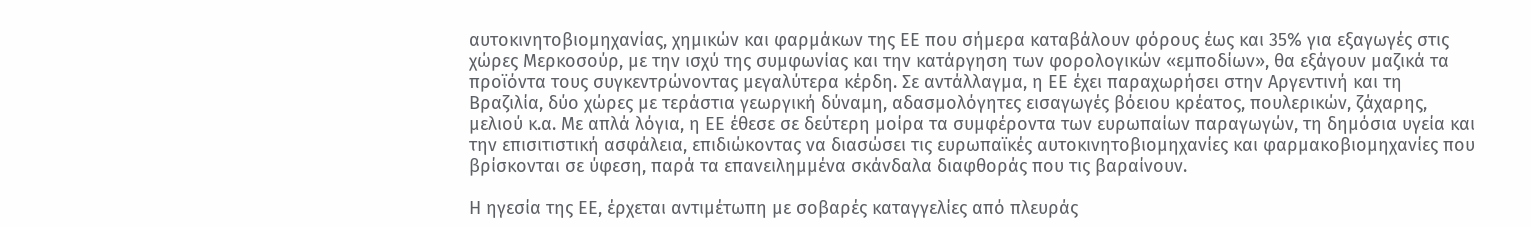αυτοκινητοβιομηχανίας, χημικών και φαρμάκων της ΕΕ που σήμερα καταβάλουν φόρους έως και 35% για εξαγωγές στις χώρες Μερκοσούρ, με την ισχύ της συμφωνίας και την κατάργηση των φορολογικών «εμποδίων», θα εξάγουν μαζικά τα προϊόντα τους συγκεντρώνοντας μεγαλύτερα κέρδη. Σε αντάλλαγμα, η ΕΕ έχει παραχωρήσει στην Αργεντινή και τη Βραζιλία, δύο χώρες με τεράστια γεωργική δύναμη, αδασμολόγητες εισαγωγές βόειου κρέατος, πουλερικών, ζάχαρης, μελιού κ.α. Με απλά λόγια, η ΕΕ έθεσε σε δεύτερη μοίρα τα συμφέροντα των ευρωπαίων παραγωγών, τη δημόσια υγεία και την επισιτιστική ασφάλεια, επιδιώκοντας να διασώσει τις ευρωπαϊκές αυτοκινητοβιομηχανίες και φαρμακοβιομηχανίες που βρίσκονται σε ύφεση, παρά τα επανειλημμένα σκάνδαλα διαφθοράς που τις βαραίνουν.

Η ηγεσία της ΕΕ, έρχεται αντιμέτωπη με σοβαρές καταγγελίες από πλευράς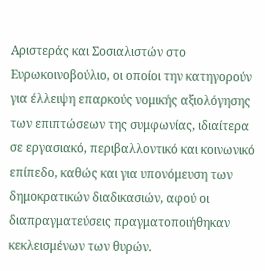Αριστεράς και Σοσιαλιστών στο Ευρωκοινοβούλιο, οι οποίοι την κατηγορούν για έλλειψη επαρκούς νομικής αξιολόγησης των επιπτώσεων της συμφωνίας, ιδιαίτερα σε εργασιακό, περιβαλλοντικό και κοινωνικό επίπεδο, καθώς και για υπονόμευση των δημοκρατικών διαδικασιών, αφού οι διαπραγματεύσεις πραγματοποιήθηκαν κεκλεισμένων των θυρών.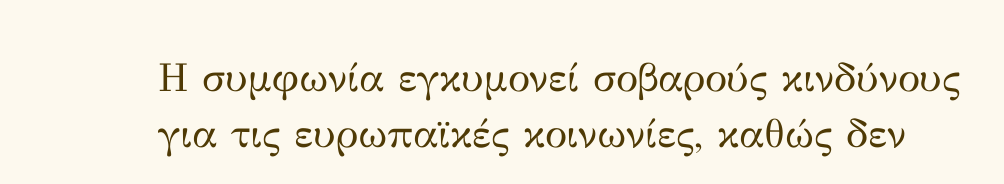Η συμφωνία εγκυμονεί σοβαρούς κινδύνους για τις ευρωπαϊκές κοινωνίες, καθώς δεν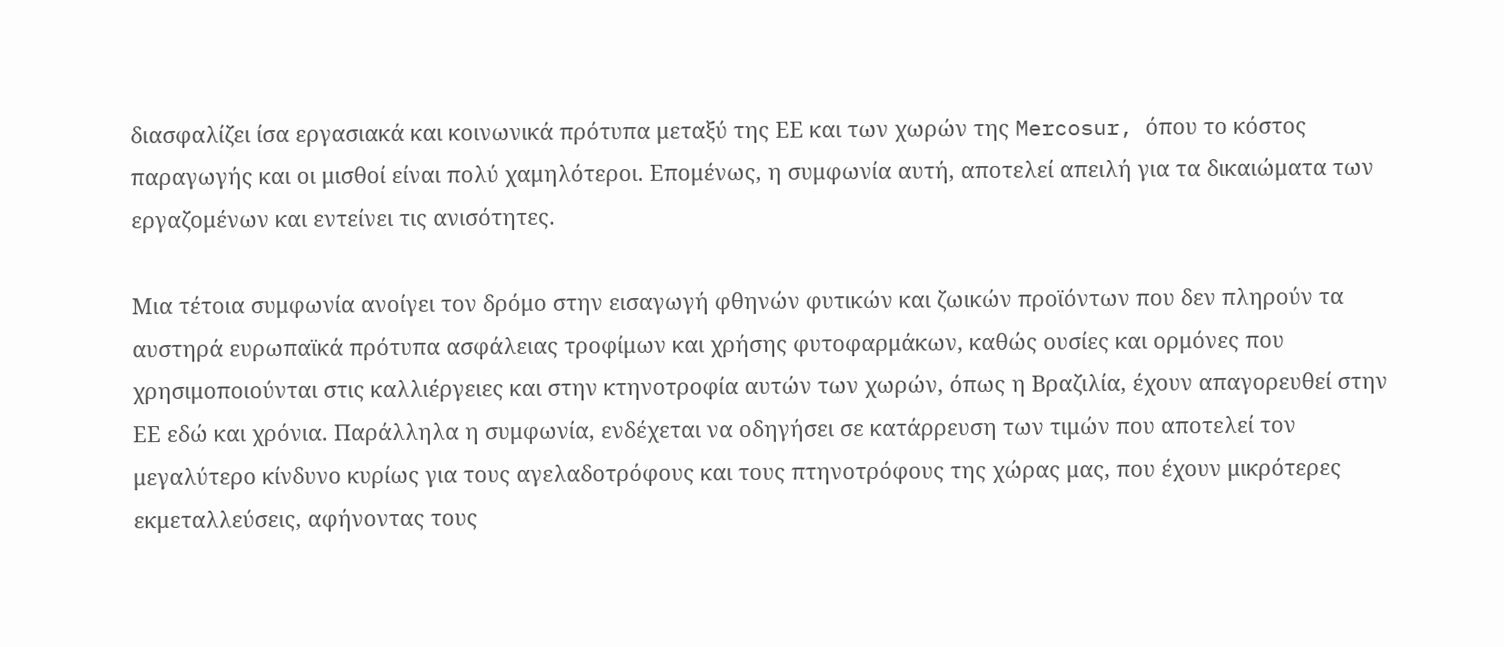διασφαλίζει ίσα εργασιακά και κοινωνικά πρότυπα μεταξύ της ΕΕ και των χωρών της Mercosur, όπου το κόστος παραγωγής και οι μισθοί είναι πολύ χαμηλότεροι. Επομένως, η συμφωνία αυτή, αποτελεί απειλή για τα δικαιώματα των εργαζομένων και εντείνει τις ανισότητες.

Μια τέτοια συμφωνία ανοίγει τον δρόμο στην εισαγωγή φθηνών φυτικών και ζωικών προϊόντων που δεν πληρούν τα αυστηρά ευρωπαϊκά πρότυπα ασφάλειας τροφίμων και χρήσης φυτοφαρμάκων, καθώς ουσίες και ορμόνες που χρησιμοποιούνται στις καλλιέργειες και στην κτηνοτροφία αυτών των χωρών, όπως η Βραζιλία, έχουν απαγορευθεί στην ΕΕ εδώ και χρόνια. Παράλληλα η συμφωνία, ενδέχεται να οδηγήσει σε κατάρρευση των τιμών που αποτελεί τον μεγαλύτερο κίνδυνο κυρίως για τους αγελαδοτρόφους και τους πτηνοτρόφους της χώρας μας, που έχουν μικρότερες εκμεταλλεύσεις, αφήνοντας τους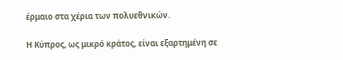έρμαιο στα χέρια των πολυεθνικών.

Η Κύπρος, ως μικρό κράτος, είναι εξαρτημένη σε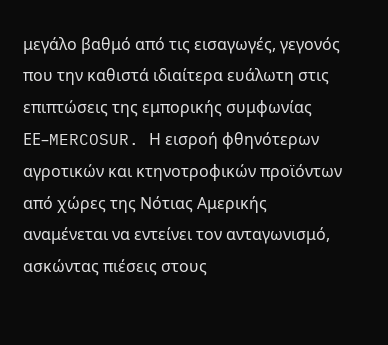μεγάλο βαθμό από τις εισαγωγές, γεγονός που την καθιστά ιδιαίτερα ευάλωτη στις επιπτώσεις της εμπορικής συμφωνίας ΕΕ–MERCOSUR. Η εισροή φθηνότερων αγροτικών και κτηνοτροφικών προϊόντων από χώρες της Νότιας Αμερικής αναμένεται να εντείνει τον ανταγωνισμό, ασκώντας πιέσεις στους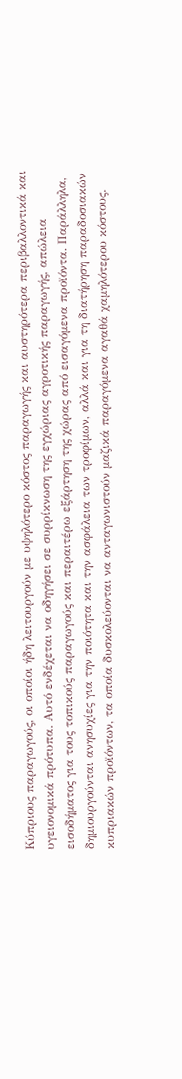Κύπριους παραγωγούς, οι οποίοι ήδη λειτουργούν με υψηλότερο κόστος παραγωγής και αυστηρότερα περιβαλλοντικά και υγειονομικά πρότυπα. Αυτό ενδέχεται να οδηγήσει σε συρρίκνωση της εγχώριας αγροτικής παραγωγής, απώλεια εισοδήματος για τους τοπικούς παραγωγούς και περαιτέρω εξάρτηση της χώρας από εισαγόμενα προϊόντα. Παράλληλα, δημιουργούνται ανησυχίες για την ποιότητα και την ασφάλεια των τροφίμων, αλλά και για τη διατήρηση παραδοσιακών κυπριακών προϊόντων, τα οποία δυσκολεύονται να ανταγωνιστούν μαζικά παραγόμενα αγαθά χαμηλότερου κόστους.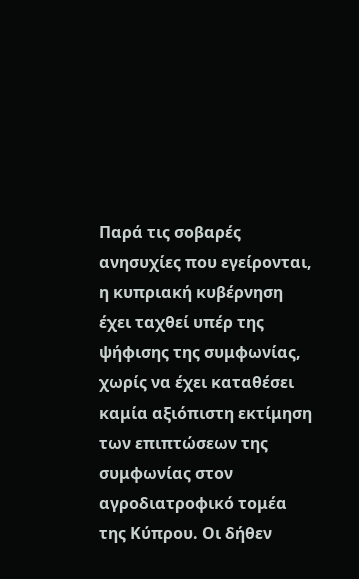Παρά τις σοβαρές ανησυχίες που εγείρονται, η κυπριακή κυβέρνηση έχει ταχθεί υπέρ της ψήφισης της συμφωνίας, χωρίς να έχει καταθέσει καμία αξιόπιστη εκτίμηση των επιπτώσεων της συμφωνίας στον αγροδιατροφικό τομέα της Κύπρου. Οι δήθεν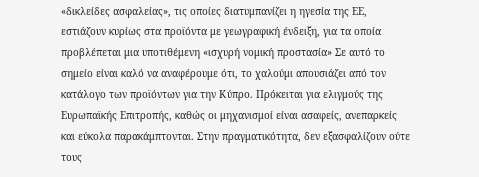«δικλείδες ασφαλείας», τις οποίες διατυμπανίζει η ηγεσία της ΕΕ, εστιάζουν κυρίως στα προϊόντα με γεωγραφική ένδειξη, για τα οποία προβλέπεται μια υποτιθέμενη «ισχυρή νομική προστασία» Σε αυτό το σημείο είναι καλό να αναφέρουμε ότι, το χαλούμι απουσιάζει από τον κατάλογο των προϊόντων για την Κύπρο. Πρόκειται για ελιγμούς της Ευρωπαϊκής Επιτροπής, καθώς οι μηχανισμοί είναι ασαφείς, ανεπαρκείς και εύκολα παρακάμπτονται. Στην πραγματικότητα, δεν εξασφαλίζουν ούτε τους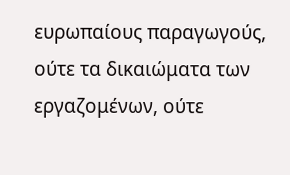ευρωπαίους παραγωγούς, ούτε τα δικαιώματα των εργαζομένων, ούτε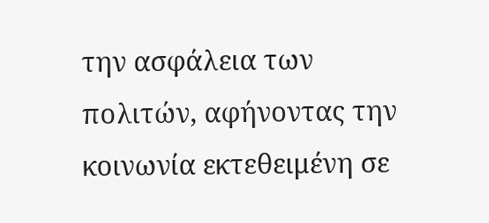την ασφάλεια των πολιτών, αφήνοντας την κοινωνία εκτεθειμένη σε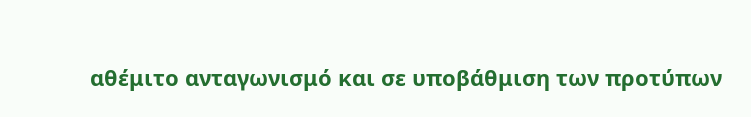αθέμιτο ανταγωνισμό και σε υποβάθμιση των προτύπων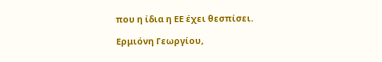που η ίδια η ΕΕ έχει θεσπίσει.

Ερμιόνη Γεωργίου,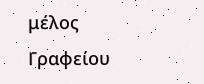μέλος Γραφείου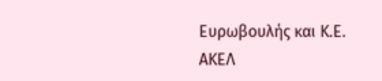Ευρωβουλής και Κ.Ε. ΑΚΕΛ